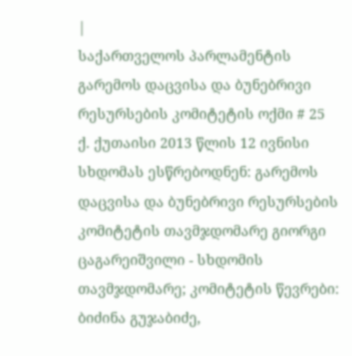|
საქართველოს პარლამენტის გარემოს დაცვისა და ბუნებრივი რესურსების კომიტეტის ოქმი # 25
ქ. ქუთაისი 2013 წლის 12 ივნისი
სხდომას ესწრებოდნენ: გარემოს დაცვისა და ბუნებრივი რესურსების კომიტეტის თავმჯდომარე გიორგი ცაგარეიშვილი - სხდომის თავმჯდომარე; კომიტეტის წევრები: ბიძინა გუჯაბიძე,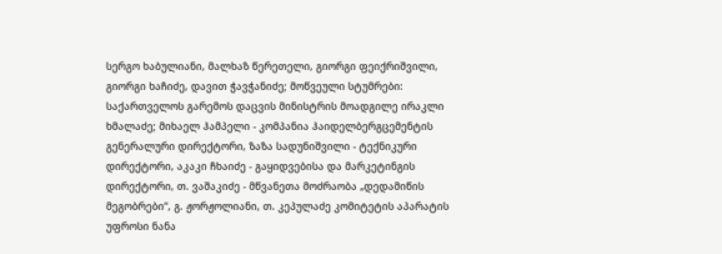სერგო ხაბულიანი, მალხაზ წერეთელი, გიორგი ფეიქრიშვილი, გიორგი ხაჩიძე, დავით ჭავჭანიძე; მოწვეული სტუმრები: საქართველოს გარემოს დაცვის მინისტრის მოადგილე ირაკლი ხმალაძე; მიხაელ ჰამპელი - კომპანია ჰაიდელბერგცემენტის გენერალური დირექტორი, ზაზა სადუნიშვილი - ტექნიკური დირექტორი, აკაკი ჩხაიძე - გაყიდვებისა და მარკეტინგის დირექტორი, თ. ვაშაკიძე - მწვანეთა მოძრაობა „დედამიწის მეგობრები“, გ. ჟორჟოლიანი, თ. კეპულაძე კომიტეტის აპარატის უფროსი ნანა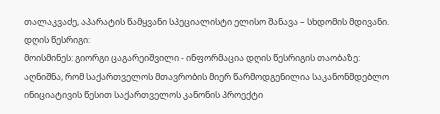თალაკვაძე, აპარატის წამყვანი სპეციალისტი ელისო შანავა – სხდომის მდივანი.
დღის წესრიგი:
მოისმინეს: გიორგი ცაგარეიშვილი - ინფორმაცია დღის წესრიგის თაობაზე: აღნიშნა, რომ საქართველოს მთავრობის მიერ წარმოდგენილია საკანონმდებლო ინიციატივის წესით საქართველოს კანონის პროექტი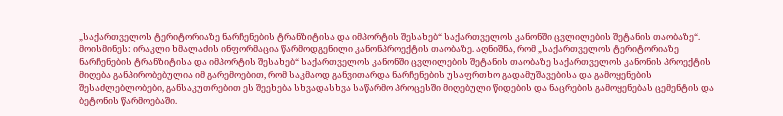„საქართველოს ტერიტორიაზე ნარჩენების ტრანზიტისა და იმპორტის შესახებ“ საქართველოს კანონში ცვლილების შეტანის თაობაზე“.
მოისმინეს: ირაკლი ხმალაძის ინფორმაცია წარმოდგენილი კანონპროექტის თაობაზე. აღნიშნა, რომ „საქართველოს ტერიტორიაზე ნარჩენების ტრანზიტისა და იმპორტის შესახებ“ საქართველოს კანონში ცვლილების შეტანის თაობაზე საქართველოს კანონის პროექტის მიღება განპირობებულია იმ გარემოებით, რომ საკმაოდ განვითარდა ნარჩენების უსაფრთხო გადამუშავებისა და გამოყენების შესაძლებლობები, განსაკუთრებით ეს შეეხება სხვადასხვა საწარმო პროცესში მიღებული წიდების და ნაცრების გამოყენებას ცემენტის და ბეტონის წარმოებაში.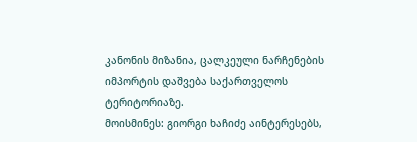კანონის მიზანია, ცალკეული ნარჩენების იმპორტის დაშვება საქართველოს ტერიტორიაზე.
მოისმინეს: გიორგი ხაჩიძე აინტერესებს,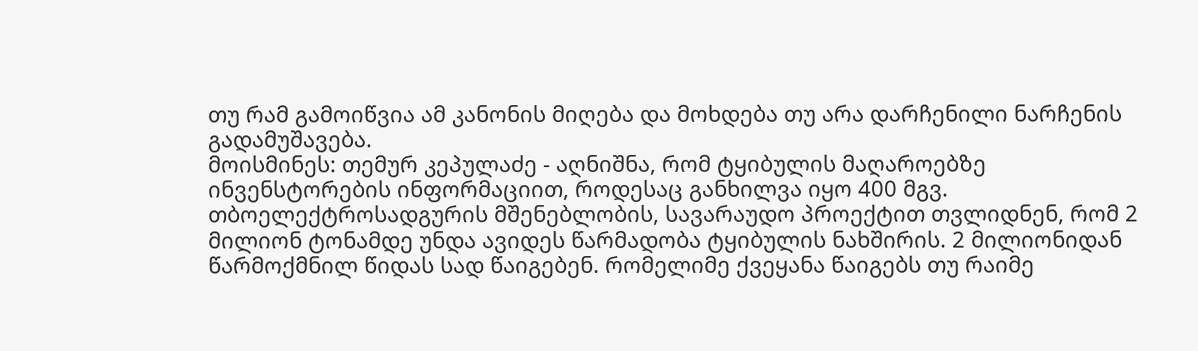თუ რამ გამოიწვია ამ კანონის მიღება და მოხდება თუ არა დარჩენილი ნარჩენის გადამუშავება.
მოისმინეს: თემურ კეპულაძე - აღნიშნა, რომ ტყიბულის მაღაროებზე ინვენსტორების ინფორმაციით, როდესაც განხილვა იყო 400 მგვ. თბოელექტროსადგურის მშენებლობის, სავარაუდო პროექტით თვლიდნენ, რომ 2 მილიონ ტონამდე უნდა ავიდეს წარმადობა ტყიბულის ნახშირის. 2 მილიონიდან წარმოქმნილ წიდას სად წაიგებენ. რომელიმე ქვეყანა წაიგებს თუ რაიმე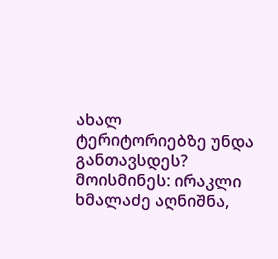ახალ ტერიტორიებზე უნდა განთავსდეს?
მოისმინეს: ირაკლი ხმალაძე აღნიშნა,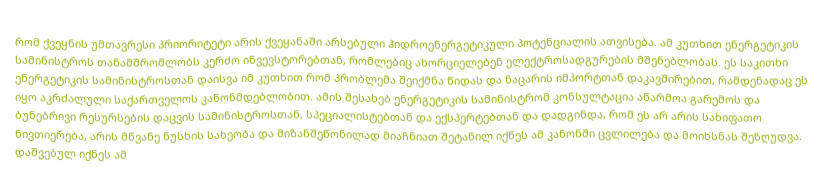რომ ქვეყნის უმთავრესი პრიორიტეტი არის ქვეყანაში არსებული ჰიდროენერგეტიკული პოტენციალის ათვისება. ამ კუთხით ენერგეტიკის სამინისტროს თანამშრომლობს კერძო ინვევსტორებთან, რომლებიც ახორციელებენ ელექტროსადგურების მშენებლობას. ეს საკითხი ენერგეტიკის სამინისტროსთან დაისვა იმ კუთხით რომ პრობლემა შეიქმნა წიდას და ნაცარის იმპორტთან დაკავშირებით, რამდენადაც ეს იყო აკრძალული საქართველოს კანონმდებლობით. ამის შესახებ ენერგეტიკის სამინისტრომ კონსულტაცია აწარმოა გარემოს და ბუნებრივი რესურსების დაცვის სამინისტროსთან, სპეციალისტებთან და ექსპერტებთან და დადგინდა, რომ ეს არ არის სახიფათო ნივთიერება, არის მწვანე ნუსხის სახეობა და მიზანშეწონილად მიაჩნიათ შეტანილ იქნეს ამ კანონში ცვლილება და მოიხსნას შეზღუდვა. დაშვებულ იქნეს ამ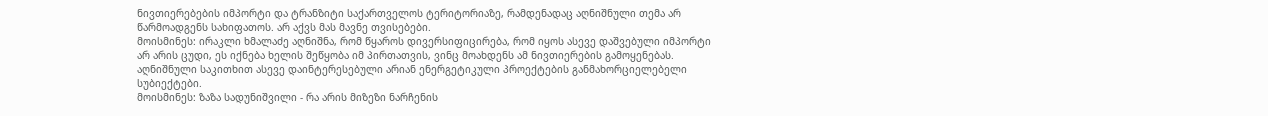ნივთიერებების იმპორტი და ტრანზიტი საქართველოს ტერიტორიაზე, რამდენადაც აღნიშნული თემა არ წარმოადგენს სახიფათოს. არ აქვს მას მავნე თვისებები.
მოისმინეს: ირაკლი ხმალაძე აღნიშნა, რომ წყაროს დივერსიფიცირება, რომ იყოს ასევე დაშვებული იმპორტი არ არის ცუდი, ეს იქნება ხელის შეწყობა იმ პირთათვის, ვინც მოახდენს ამ ნივთიერების გამოყენებას. აღნიშნული საკითხით ასევე დაინტერესებული არიან ენერგეტიკული პროექტების განმახორციელებელი სუბიექტები.
მოისმინეს: ზაზა სადუნიშვილი - რა არის მიზეზი ნარჩენის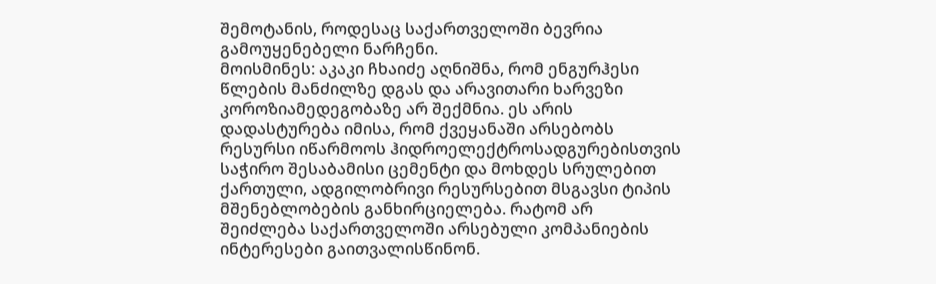შემოტანის, როდესაც საქართველოში ბევრია გამოუყენებელი ნარჩენი.
მოისმინეს: აკაკი ჩხაიძე აღნიშნა, რომ ენგურჰესი წლების მანძილზე დგას და არავითარი ხარვეზი კოროზიამედეგობაზე არ შექმნია. ეს არის დადასტურება იმისა, რომ ქვეყანაში არსებობს რესურსი იწარმოოს ჰიდროელექტროსადგურებისთვის საჭირო შესაბამისი ცემენტი და მოხდეს სრულებით ქართული, ადგილობრივი რესურსებით მსგავსი ტიპის მშენებლობების განხირციელება. რატომ არ შეიძლება საქართველოში არსებული კომპანიების ინტერესები გაითვალისწინონ.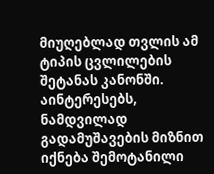მიუღებლად თვლის ამ ტიპის ცვლილების შეტანას კანონში. აინტერესებს, ნამდვილად გადამუშავების მიზნით იქნება შემოტანილი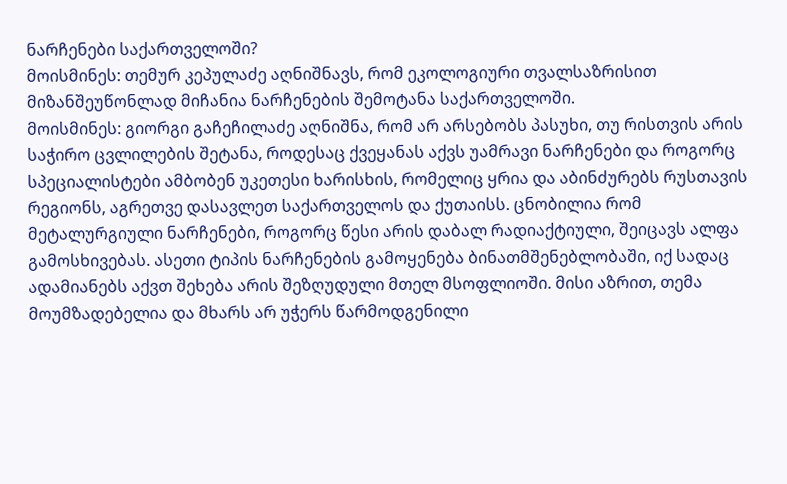ნარჩენები საქართველოში?
მოისმინეს: თემურ კეპულაძე აღნიშნავს, რომ ეკოლოგიური თვალსაზრისით მიზანშეუწონლად მიჩანია ნარჩენების შემოტანა საქართველოში.
მოისმინეს: გიორგი გაჩეჩილაძე აღნიშნა, რომ არ არსებობს პასუხი, თუ რისთვის არის საჭირო ცვლილების შეტანა, როდესაც ქვეყანას აქვს უამრავი ნარჩენები და როგორც სპეციალისტები ამბობენ უკეთესი ხარისხის, რომელიც ყრია და აბინძურებს რუსთავის რეგიონს, აგრეთვე დასავლეთ საქართველოს და ქუთაისს. ცნობილია რომ მეტალურგიული ნარჩენები, როგორც წესი არის დაბალ რადიაქტიული, შეიცავს ალფა გამოსხივებას. ასეთი ტიპის ნარჩენების გამოყენება ბინათმშენებლობაში, იქ სადაც ადამიანებს აქვთ შეხება არის შეზღუდული მთელ მსოფლიოში. მისი აზრით, თემა მოუმზადებელია და მხარს არ უჭერს წარმოდგენილი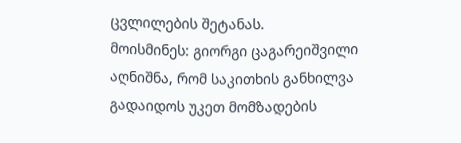ცვლილების შეტანას.
მოისმინეს: გიორგი ცაგარეიშვილი აღნიშნა, რომ საკითხის განხილვა გადაიდოს უკეთ მომზადების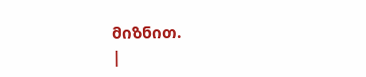მიზნით.
|